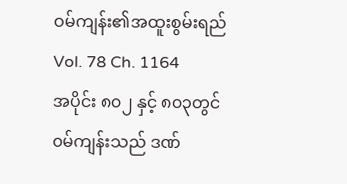ဝမ်ကျန်း၏အထူးစွမ်းရည်
Vol. 78 Ch. 1164
အပိုင်း ၈၀၂ နှင့် ၈၀၃တွင် ၀မ်ကျန်းသည် ဒဏ်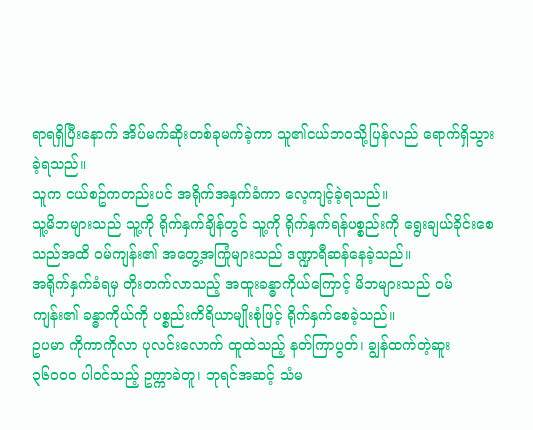ရာရရှိပြီးနောက် အိပ်မက်ဆိုးတစ်ခုမက်ခဲ့ကာ သူ၏ငယ်ဘ၀သို့ပြန်လည် ရောက်ရှိသွားခဲ့ရသည်။
သူက ငယ်စဥ်ကတည်းပင် အရိုက်အနှက်ခံကာ လေ့ကျင့်ခဲ့ရသည်။
သူ့မိဘများသည် သူ့ကို ရိုက်နှက်ချိန်တွင် သူ့ကို ရိုက်နှက်ရန်ပစ္စည်းကို ရွေးချယ်ခိုင်းစေသည်အထိ ၀မ်ကျန်း၏ အတွေ့အကြုံများသည် ဒဏ္ဍာရီဆန်နေခဲ့သည်။
အရိုက်နှက်ခံရမှ တိုးတက်လာသည့် အထူးခန္ဓာကိုယ်ကြောင့် မိဘများသည် ၀မ်ကျန်း၏ ခန္ဓာကိုယ်ကို ပစ္စည်းကိရိယာမျိုးစုံဖြင့် ရိုက်နှက်စေခဲ့သည်။
ဥပမာ ကိုကာကိုလာ ပုလင်းလောက် ထူထဲသည့် နတ်ကြာပွတ်၊ ချွန်ထက်တဲ့ဆူး ၃၆၀၀၀ ပါ၀င်သည့် ဥက္ကာခဲတူ၊ ဘုရင်အဆင့် သံမ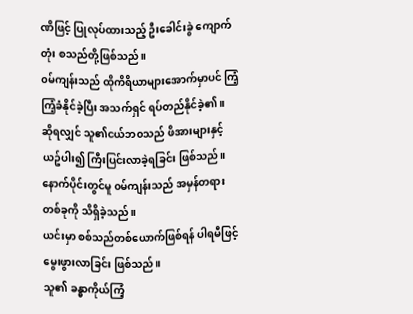ဏိဖြင့် ပြုလုပ်ထားသည့် ဦးခေါင်းခွဲ ကျောက်တုံး စသည်တို့ဖြစ်သည်။
၀မ်ကျန်းသည် ထိုကိရိယာများအောက်မှာပင် ကြံ့ကြံ့ခံနိုင်ခဲ့ပြီး အသက်ရှင် ရပ်တည်နိုင်ခဲ့၏။
ဆိုရလျှင် သူ၏ငယ်ဘ၀သည် ဖိအားများနှင့် ယဥ်ပါး၍ ကြီးပြင်းလာခဲ့ရခြင်း ဖြစ်သည်။
နောက်ပိုင်းတွင်မူ ၀မ်ကျန်းသည် အမှန်တရားတစ်ခုကို သိရှိခဲ့သည်။
ယင်းမှာ စစ်သည်တစ်ယောက်ဖြစ်ရန် ပါရမီဖြင့် မွေးဖွားလာခြင်း ဖြစ်သည်။
သူ၏ ခန္ဓာကိုယ်ကြံ့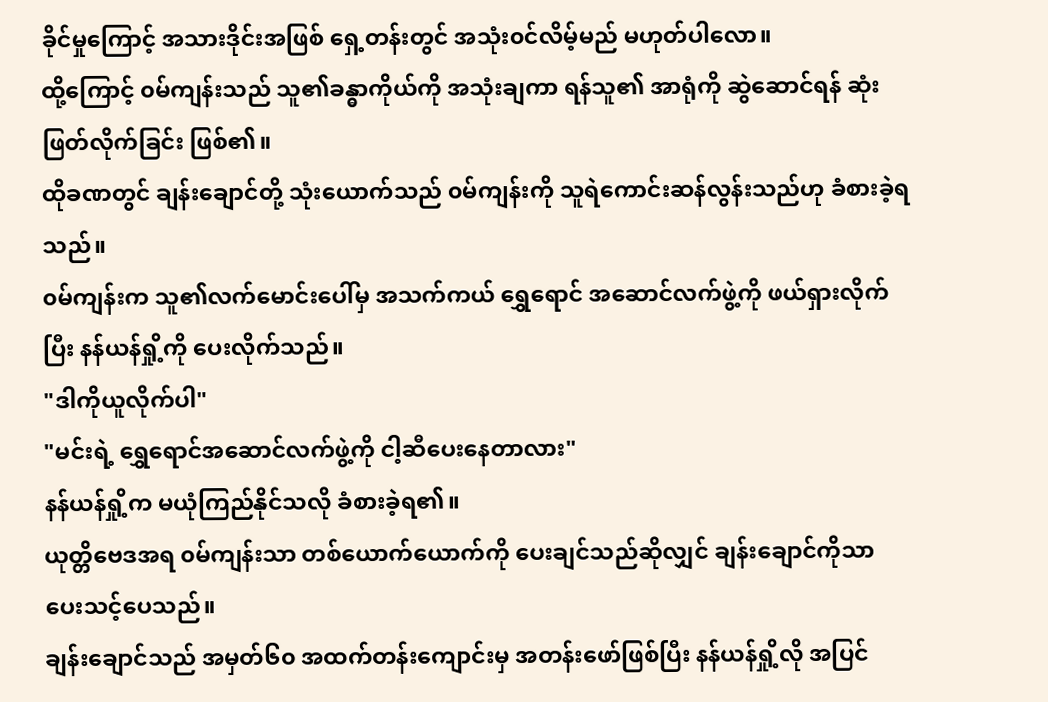ခိုင်မှုကြောင့် အသားဒိုင်းအဖြစ် ရှေ့တန်းတွင် အသုံး၀င်လိမ့်မည် မဟုတ်ပါလော။
ထို့ကြောင့် ၀မ်ကျန်းသည် သူ၏ခန္ဓာကိုယ်ကို အသုံးချကာ ရန်သူ၏ အာရုံကို ဆွဲဆောင်ရန် ဆုံးဖြတ်လိုက်ခြင်း ဖြစ်၏။
ထိုခဏတွင် ချန်းချောင်တို့ သုံးယောက်သည် ၀မ်ကျန်းကို သူရဲကောင်းဆန်လွန်းသည်ဟု ခံစားခဲ့ရသည်။
၀မ်ကျန်းက သူ၏လက်မောင်းပေါ်မှ အသက်ကယ် ရွှေရောင် အဆောင်လက်ဖွဲ့ကို ဖယ်ရှားလိုက်ပြီး နန်ယန်ရှို့ကို ပေးလိုက်သည်။
"ဒါကိုယူလိုက်ပါ"
"မင်းရဲ့ ရွှေရောင်အဆောင်လက်ဖွဲ့ကို ငါ့ဆီပေးနေတာလား"
နန်ယန်ရှို့က မယုံကြည်နိုင်သလို ခံစားခဲ့ရ၏။
ယုတ္တိဗေဒအရ ၀မ်ကျန်းသာ တစ်ယောက်ယောက်ကို ပေးချင်သည်ဆိုလျှင် ချန်းချောင်ကိုသာ ပေးသင့်ပေသည်။
ချန်းချောင်သည် အမှတ်၆၀ အထက်တန်းကျောင်းမှ အတန်းဖော်ဖြစ်ပြီး နန်ယန်ရှို့လို အပြင်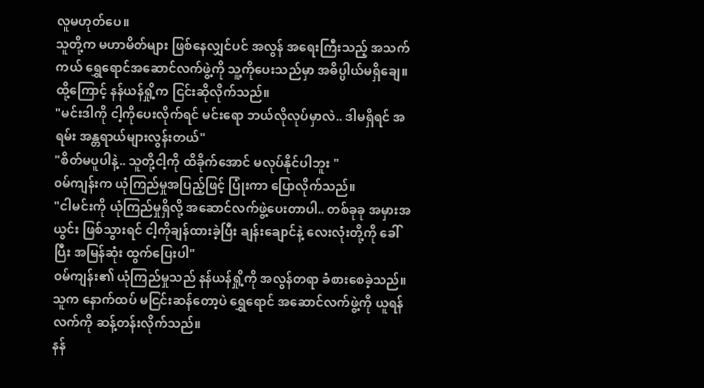လူမဟုတ်ပေ။
သူတို့က မဟာမိတ်များ ဖြစ်နေလျှင်ပင် အလွန် အရေးကြီးသည့် အသက်ကယ် ရွှေရောင်အဆောင်လက်ဖွဲ့ကို သူ့ကိုပေးသည်မှာ အဓိပ္ပါယ်မရှိချေ။
ထို့ကြောင့် နန်ယန်ရှို့က ငြင်းဆိုလိုက်သည်။
"မင်းဒါကို ငါ့ကိုပေးလိုက်ရင် မင်းရော ဘယ်လိုလုပ်မှာလဲ.. ဒါမရှိရင် အရမ်း အန္တရာယ်များလွန်းတယ်"
"စိတ်မပူပါနဲ့.. သူတို့ငါ့ကို ထိခိုက်အောင် မလုပ်နိုင်ပါဘူး "
၀မ်ကျန်းက ယုံကြည်မှုအပြည့်ဖြင့် ပြုံးကာ ပြောလိုက်သည်။
"ငါမင်းကို ယုံကြည်မှုရှိလို့ အဆောင်လက်ဖွဲ့ပေးတာပါ.. တစ်ခုခု အမှားအယွင်း ဖြစ်သွားရင် ငါ့ကိုချန်ထားခဲ့ပြီး ချန်းချောင်နဲ့ လေးလုံးတို့ကို ခေါ်ပြီး အမြန်ဆုံး ထွက်ပြေးပါ"
၀မ်ကျန်း၏ ယုံကြည်မှုသည် နန်ယန်ရှို့ကို အလွန်တရာ ခံစားစေခဲ့သည်။
သူက နောက်ထပ် မငြင်းဆန်တော့ပဲ ရွှေရောင် အဆောင်လက်ဖွဲ့ကို ယူရန် လက်ကို ဆန့်တန်းလိုက်သည်။
နန်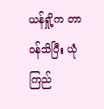ယန်ရှို့က တာ၀န်သိပြီး ယုံကြည်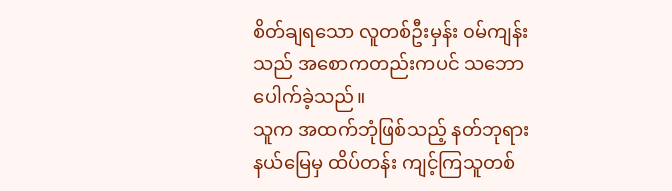စိတ်ချရသော လူတစ်ဦးမှန်း ၀မ်ကျန်းသည် အစောကတည်းကပင် သဘောပေါက်ခဲ့သည်။
သူက အထက်ဘုံဖြစ်သည့် နတ်ဘုရားနယ်မြေမှ ထိပ်တန်း ကျင့်ကြသူတစ်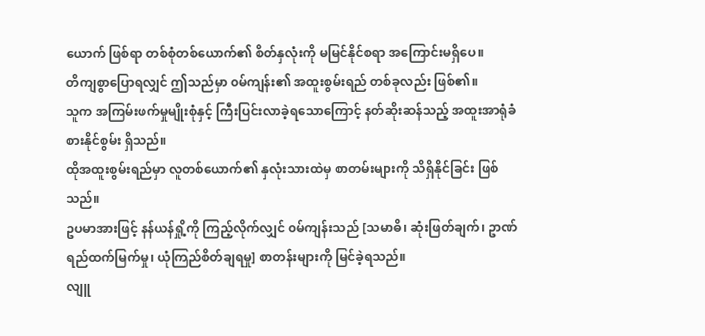ယောက် ဖြစ်ရာ တစ်စုံတစ်ယောက်၏ စိတ်နှလုံးကို မမြင်နိုင်စရာ အကြောင်းမရှိပေ။
တိကျစွာပြောရလျှင် ဤသည်မှာ ၀မ်ကျန်း၏ အထူးစွမ်းရည် တစ်ခုလည်း ဖြစ်၏။
သူက အကြမ်းဖက်မှုမျိုးစုံနှင့် ကြီးပြင်းလာခဲ့ရသောကြောင့် နတ်ဆိုးဆန်သည့် အထူးအာရုံခံစားနိုင်စွမ်း ရှိသည်။
ထိုအထူးစွမ်းရည်မှာ လူတစ်ယောက်၏ နှလုံးသားထဲမှ စာတမ်းများကို သိရှိနိုင်ခြင်း ဖြစ်သည်။
ဥပမာအားဖြင့် နန်ယန်ရှို့ကို ကြည့်လိုက်လျှင် ၀မ်ကျန်းသည် [သမာဓိ၊ ဆုံးဖြတ်ချက်၊ ဥာဏ်ရည်ထက်မြက်မှု၊ ယုံကြည်စိတ်ချရမှု] စာတန်းများကို မြင်ခဲ့ရသည်။
လျူ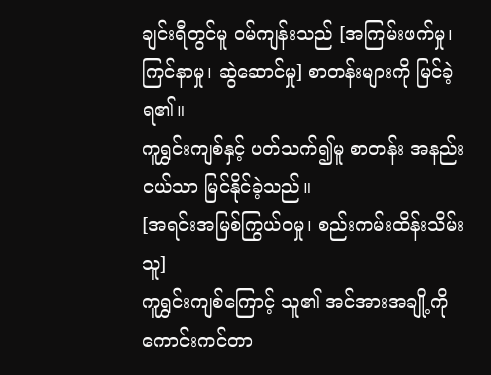ချင်းရီတွင်မူ ၀မ်ကျန်းသည် [အကြမ်းဖက်မှု၊ ကြင်နာမှု၊ ဆွဲဆောင်မှု] စာတန်းများကို မြင်ခဲ့ရ၏။
ကူရွှင်းကျစ်နှင့် ပတ်သက်၍မူ စာတန်း အနည်းငယ်သာ မြင်နိုင်ခဲ့သည်။
[အရင်းအမြစ်ကြွယ်၀မှု၊ စည်းကမ်းထိန်းသိမ်းသူ]
ကူရွှင်းကျစ်ကြောင့် သူ၏ အင်အားအချို့ကို ကောင်းကင်တာ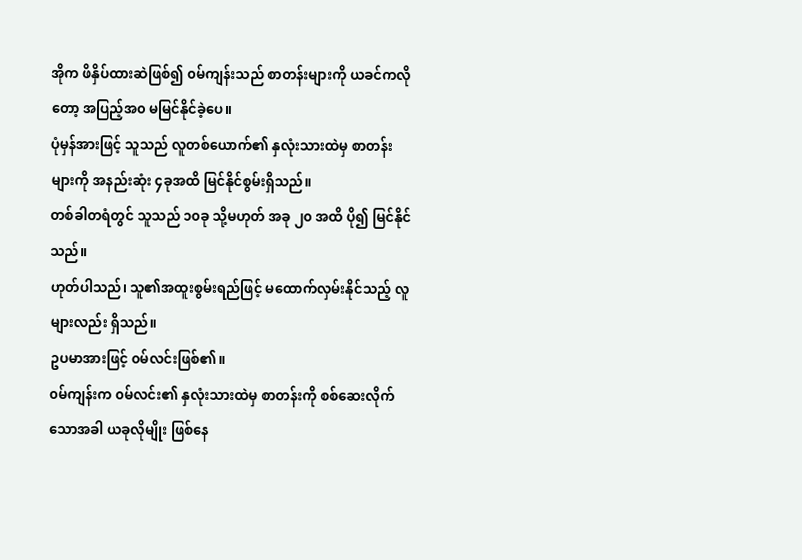အိုက ဖိနှိပ်ထားဆဲဖြစ်၍ ၀မ်ကျန်းသည် စာတန်းများကို ယခင်ကလိုတော့ အပြည့်အ၀ မမြင်နိုင်ခဲ့ပေ။
ပုံမှန်အားဖြင့် သူသည် လူတစ်ယောက်၏ နှလုံးသားထဲမှ စာတန်းများကို အနည်းဆုံး ၄ခုအထိ မြင်နိုင်စွမ်းရှိသည်။
တစ်ခါတရံတွင် သူသည် ၁၀ခု သို့မဟုတ် အခု ၂၀ အထိ ပို၍ မြင်နိုင်သည်။
ဟုတ်ပါသည်၊ သူ၏အထူးစွမ်းရည်ဖြင့် မထောက်လှမ်းနိုင်သည့် လူများလည်း ရှိသည်။
ဥပမာအားဖြင့် ၀မ်လင်းဖြစ်၏။
၀မ်ကျန်းက ၀မ်လင်း၏ နှလုံးသားထဲမှ စာတန်းကို စစ်ဆေးလိုက်သောအခါ ယခုလိုမျိုး ဖြစ်နေ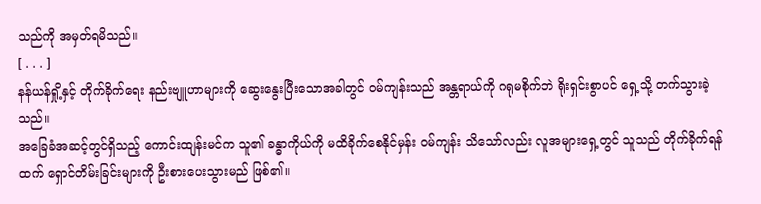သည်ကို အမှတ်ရမိသည်။
[ . . . ]
နန်ယန်ရှို့နှင့် တိုက်ခိုက်ရေး နည်းဗျူဟာများကို ဆွေးနွေးပြီးသောအခါတွင် ၀မ်ကျန်းသည် အန္တရာယ်ကို ဂရုမစိုက်ဘဲ ရိုးရှင်းစွာပင် ရှေ့သို့ တက်သွားခဲ့သည်။
အခြေခံအဆင့်တွင်ရှိသည့် ကောင်းထျန်းမင်က သူ၏ ခန္ဓာကိုယ်ကို မထိခိုက်စေနိုင်မှန်း ၀မ်ကျန်း သိသော်လည်း လူအများရှေ့တွင် သူသည် တိုက်ခိုက်ရန်ထက် ရှောင်တိမ်းခြင်းများကို ဦးစားပေးသွားမည် ဖြစ်၏။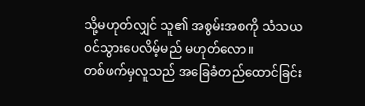သို့မဟုတ်လျှင် သူ၏ အစွမ်းအစကို သံသယ၀င်သွားပေလိမ့်မည် မဟုတ်လော။
တစ်ဖက်မှလူသည် အခြေခံတည်ထောင်ခြင်း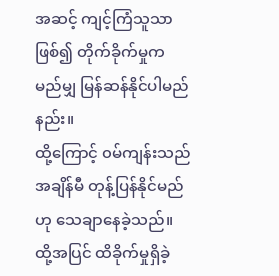အဆင့် ကျင့်ကြံသူသာ ဖြစ်၍ တိုက်ခိုက်မှုက မည်မျှ မြန်ဆန်နိုင်ပါမည်နည်း။
ထို့ကြောင့် ၀မ်ကျန်းသည် အချိန်မီ တုန့်ပြန်နိုင်မည်ဟု သေချာနေခဲ့သည်။
ထို့အပြင် ထိခိုက်မှုရှိခဲ့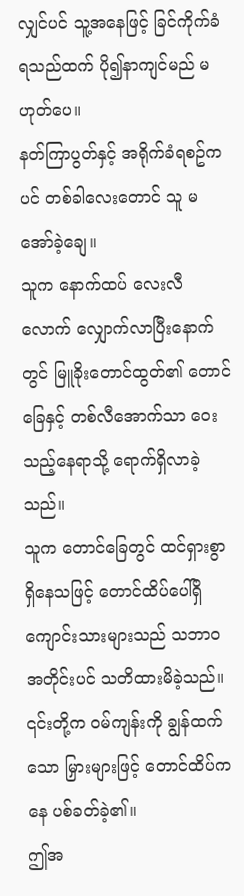လျှင်ပင် သူ့အနေဖြင့် ခြင်ကိုက်ခံရသည်ထက် ပို၍နာကျင်မည် မဟုတ်ပေ။
နတ်ကြာပွတ်နှင့် အရိုက်ခံရစဥ်ကပင် တစ်ခါလေးတောင် သူ မအော်ခဲ့ချေ။
သူက နောက်ထပ် လေးလီလောက် လျှောက်လာပြီးနောက်တွင် မြူခိုးတောင်ထွတ်၏ တောင်ခြေနှင့် တစ်လီအောက်သာ ဝေးသည့်နေရာသို့ ရောက်ရှိလာခဲ့သည်။
သူက တောင်ခြေတွင် ထင်ရှားစွာ ရှိနေသဖြင့် တောင်ထိပ်ပေါ်ရှိ ကျောင်းသားများသည် သဘာ၀အတိုင်းပင် သတိထားမိခဲ့သည်။
၎င်းတို့က ၀မ်ကျန်းကို ချွန်ထက်သော မြှားများဖြင့် တောင်ထိပ်ကနေ ပစ်ခတ်ခဲ့၏။
ဤအ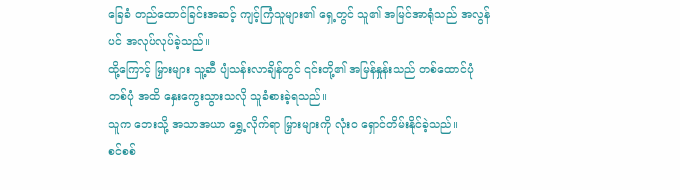ခြေခံ တည်ထောင်ခြင်းအဆင့် ကျင့်ကြံသူများ၏ ရှေ့တွင် သူ၏ အမြင်အာရုံသည် အလွန်ပင် အလုပ်လုပ်ခဲ့သည်။
ထို့ကြောင့် မြှားများ သူ့ဆီ ပျံသန်းလာချိန်တွင် ၎င်းတို့၏ အမြန်နှုန်းသည် တစ်ထောင်ပုံတစ်ပုံ အထိ နှေးကွေးသွားသလို သူခံစားခဲ့ရသည်။
သူက ဘေးသို့ အသာအယာ ရွှေ့လိုက်ရာ မြှားများကို လုံး၀ ရှောင်တိမ်းနိုင်ခဲ့သည်။
စင်စစ်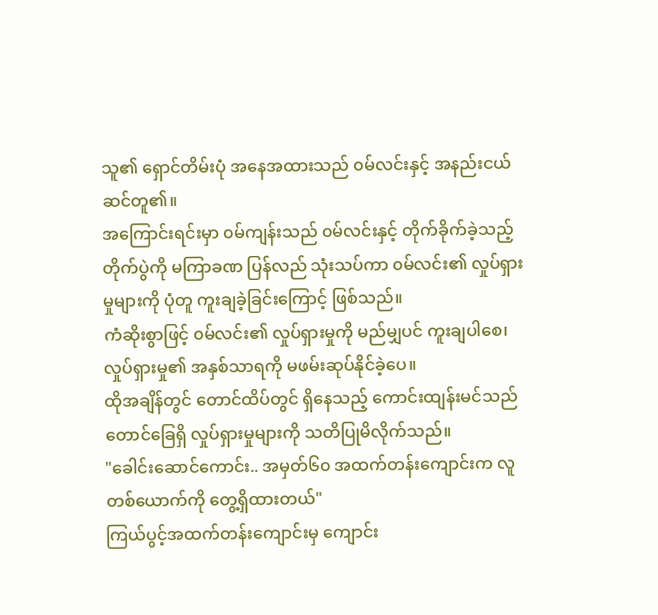သူ၏ ရှောင်တိမ်းပုံ အနေအထားသည် ၀မ်လင်းနှင့် အနည်းငယ် ဆင်တူ၏။
အကြောင်းရင်းမှာ ၀မ်ကျန်းသည် ၀မ်လင်းနှင့် တိုက်ခိုက်ခဲ့သည့် တိုက်ပွဲကို မကြာခဏ ပြန်လည် သုံးသပ်ကာ ၀မ်လင်း၏ လှုပ်ရှားမှုများကို ပုံတူ ကူးချခဲ့ခြင်းကြောင့် ဖြစ်သည်။
ကံဆိုးစွာဖြင့် ၀မ်လင်း၏ လှုပ်ရှားမှုကို မည်မျှပင် ကူးချပါစေ၊ လှုပ်ရှားမှု၏ အနှစ်သာရကို မဖမ်းဆုပ်နိုင်ခဲ့ပေ။
ထိုအချိန်တွင် တောင်ထိပ်တွင် ရှိနေသည့် ကောင်းထျန်းမင်သည် တောင်ခြေရှိ လှုပ်ရှားမှုများကို သတိပြုမိလိုက်သည်။
"ခေါင်းဆောင်ကောင်း.. အမှတ်၆၀ အထက်တန်းကျောင်းက လူတစ်ယောက်ကို တွေ့ရှိထားတယ်"
ကြယ်ပွင့်အထက်တန်းကျောင်းမှ ကျောင်း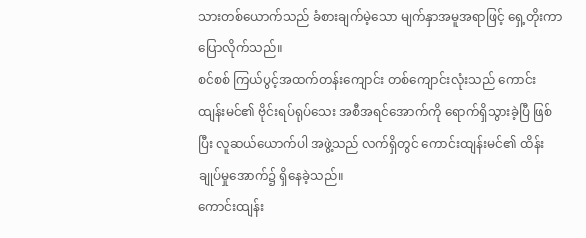သားတစ်ယောက်သည် ခံစားချက်မဲ့သော မျက်နှာအမူအရာဖြင့် ရှေ့တိုးကာ ပြောလိုက်သည်။
စင်စစ် ကြယ်ပွင့်အထက်တန်းကျောင်း တစ်ကျောင်းလုံးသည် ကောင်းထျန်းမင်၏ ဗိုင်းရပ်ရုပ်သေး အစီအရင်အောက်ကို ရောက်ရှိသွားခဲ့ပြီ ဖြစ်ပြီး လူဆယ်ယောက်ပါ အဖွဲ့သည် လက်ရှိတွင် ကောင်းထျန်းမင်၏ ထိန်းချုပ်မှုအောက်၌ ရှိနေခဲ့သည်။
ကောင်းထျန်း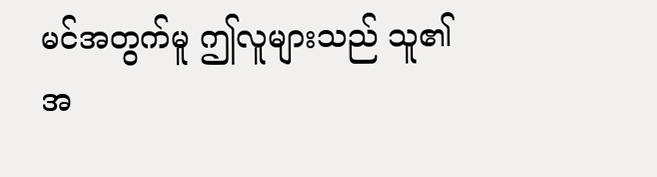မင်အတွက်မူ ဤလူများသည် သူ၏ အ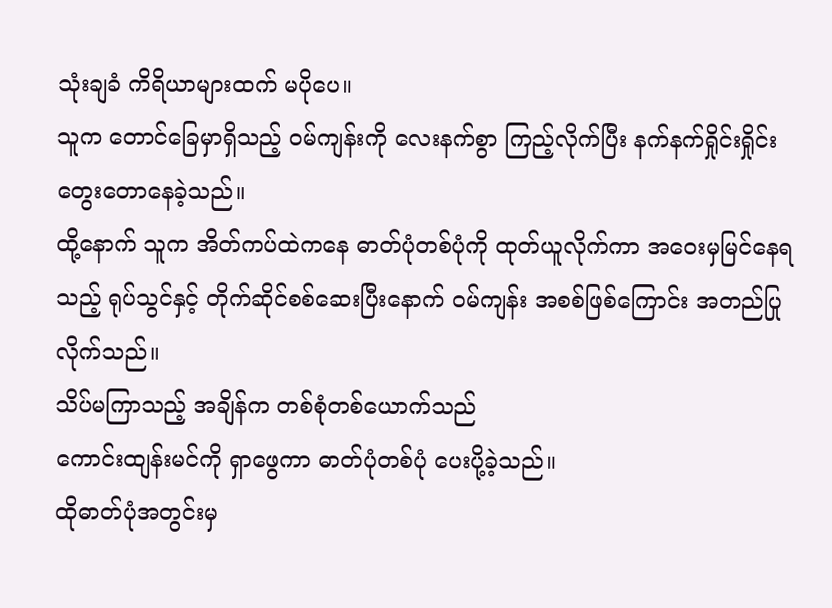သုံးချခံ ကိရိယာများထက် မပိုပေ။
သူက တောင်ခြေမှာရှိသည့် ၀မ်ကျန်းကို လေးနက်စွာ ကြည့်လိုက်ပြီး နက်နက်ရှိုင်းရှိုင်း တွေးတောနေခဲ့သည်။
ထို့နောက် သူက အိတ်ကပ်ထဲကနေ ဓာတ်ပုံတစ်ပုံကို ထုတ်ယူလိုက်ကာ အဝေးမှမြင်နေရသည့် ရုပ်သွင်နှင့် တိုက်ဆိုင်စစ်ဆေးပြီးနောက် ၀မ်ကျန်း အစစ်ဖြစ်ကြောင်း အတည်ပြုလိုက်သည်။
သိပ်မကြာသည့် အချိန်က တစ်စုံတစ်ယောက်သည်
ကောင်းထျန်းမင်ကို ရှာဖွေကာ ဓာတ်ပုံတစ်ပုံ ပေးပို့ခဲ့သည်။
ထိုဓာတ်ပုံအတွင်းမှ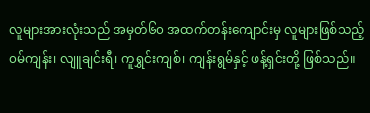လူများအားလုံးသည် အမှတ်၆၀ အထက်တန်းကျောင်းမှ လူများဖြစ်သည့် ၀မ်ကျန်း၊ လျူချင်းရီ၊ ကူရွှင်းကျစ်၊ ကျန်းရွမ်နှင့် ဖန့်ရှင်းတို့ ဖြစ်သည်။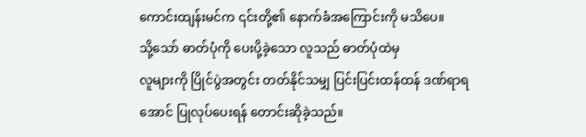ကောင်းထျန်းမင်က ၎င်းတို့၏ နောက်ခံအကြောင်းကို မသိပေ။
သို့သော် ဓာတ်ပုံကို ပေးပို့ခဲ့သော လူသည် ဓာတ်ပုံထဲမှ
လူများကို ပြိုင်ပွဲအတွင်း တတ်နိုင်သမျှ ပြင်းပြင်းထန်ထန် ဒဏ်ရာရအောင် ပြုလုပ်ပေးရန် တောင်းဆိုခဲ့သည်။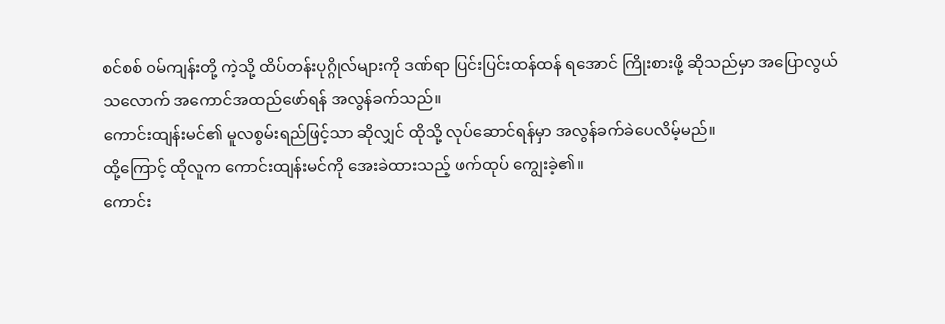စင်စစ် ၀မ်ကျန်းတို့ ကဲ့သို့ ထိပ်တန်းပုဂ္ဂိုလ်များကို ဒဏ်ရာ ပြင်းပြင်းထန်ထန် ရအောင် ကြိုးစားဖို့ ဆိုသည်မှာ အပြောလွယ်သလောက် အကောင်အထည်ဖော်ရန် အလွန်ခက်သည်။
ကောင်းထျန်းမင်၏ မူလစွမ်းရည်ဖြင့်သာ ဆိုလျှင် ထိုသို့ လုပ်ဆောင်ရန်မှာ အလွန်ခက်ခဲပေလိမ့်မည်။
ထို့ကြောင့် ထိုလူက ကောင်းထျန်းမင်ကို အေးခဲထားသည့် ဖက်ထုပ် ကျွေးခဲ့၏။
ကောင်း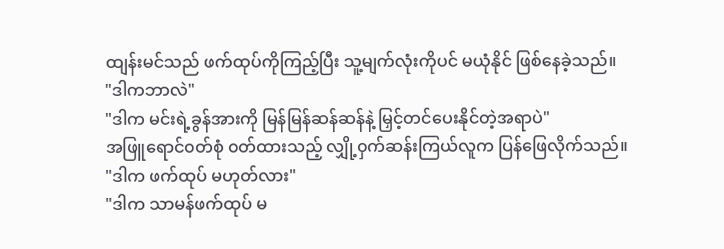ထျန်းမင်သည် ဖက်ထုပ်ကိုကြည့်ပြီး သူ့မျက်လုံးကိုပင် မယုံနိုင် ဖြစ်နေခဲ့သည်။
"ဒါကဘာလဲ"
"ဒါက မင်းရဲ့ခွန်အားကို မြန်မြန်ဆန်ဆန်နဲ့ မြှင့်တင်ပေးနိုင်တဲ့အရာပဲ"
အဖြူရောင်၀တ်စုံ ၀တ်ထားသည့် လျှို့၀ှက်ဆန်းကြယ်လူက ပြန်ဖြေလိုက်သည်။
"ဒါက ဖက်ထုပ် မဟုတ်လား"
"ဒါက သာမန်ဖက်ထုပ် မ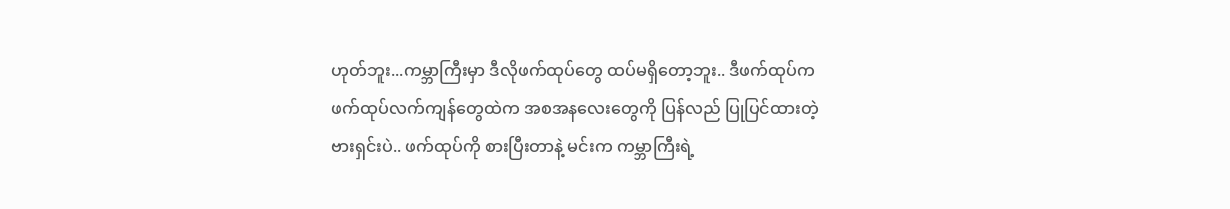ဟုတ်ဘူး...ကမ္ဘာကြီးမှာ ဒီလိုဖက်ထုပ်တွေ ထပ်မရှိတော့ဘူး.. ဒီဖက်ထုပ်က ဖက်ထုပ်လက်ကျန်တွေထဲက အစအနလေးတွေကို ပြန်လည် ပြုပြင်ထားတဲ့ဗားရှင်းပဲ.. ဖက်ထုပ်ကို စားပြီးတာနဲ့ မင်းက ကမ္ဘာကြီးရဲ့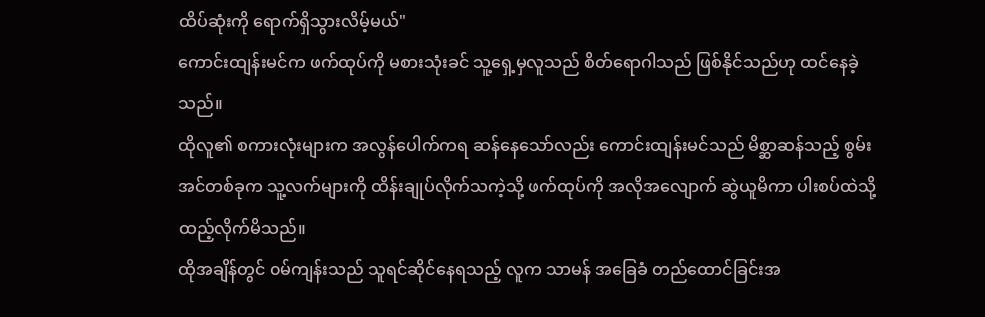ထိပ်ဆုံးကို ရောက်ရှိသွားလိမ့်မယ်"
ကောင်းထျန်းမင်က ဖက်ထုပ်ကို မစားသုံးခင် သူ့ရှေ့မှလူသည် စိတ်ရောဂါသည် ဖြစ်နိုင်သည်ဟု ထင်နေခဲ့သည်။
ထိုလူ၏ စကားလုံးများက အလွန်ပေါက်ကရ ဆန်နေသော်လည်း ကောင်းထျန်းမင်သည် မိစ္ဆာဆန်သည့် စွမ်းအင်တစ်ခုက သူ့လက်များကို ထိန်းချုပ်လိုက်သကဲ့သို့ ဖက်ထုပ်ကို အလိုအလျောက် ဆွဲယူမိကာ ပါးစပ်ထဲသို့ ထည့်လိုက်မိသည်။
ထိုအချိန်တွင် ၀မ်ကျန်းသည် သူရင်ဆိုင်နေရသည့် လူက သာမန် အခြေခံ တည်ထောင်ခြင်းအ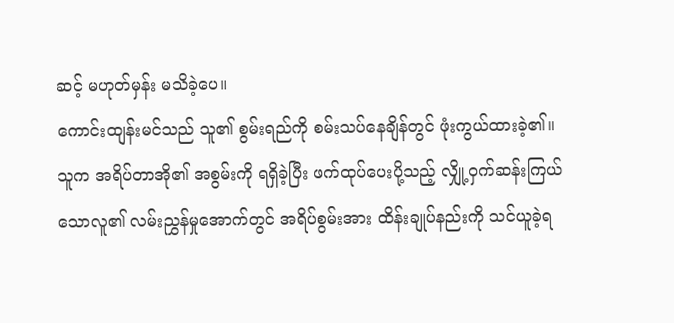ဆင့် မဟုတ်မှန်း မသိခဲ့ပေ။
ကောင်းထျန်းမင်သည် သူ၏ စွမ်းရည်ကို စမ်းသပ်နေချိန်တွင် ဖုံးကွယ်ထားခဲ့၏။
သူက အရိပ်တာအို၏ အစွမ်းကို ရရှိခဲ့ပြီး ဖက်ထုပ်ပေးပို့သည့် လျှို့၀ှက်ဆန်းကြယ်သောလူ၏ လမ်းညွှန်မှုအောက်တွင် အရိပ်စွမ်းအား ထိန်းချုပ်နည်းကို သင်ယူခဲ့ရ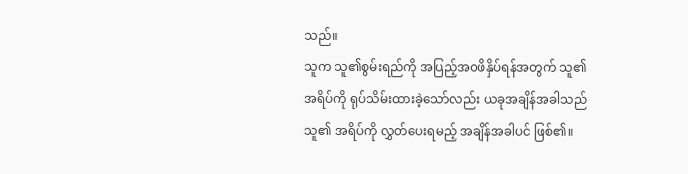သည်။
သူက သူ၏စွမ်းရည်ကို အပြည့်အ၀ဖိနှိပ်ရန်အတွက် သူ၏ အရိပ်ကို ရုပ်သိမ်းထားခဲ့သော်လည်း ယခုအချိန်အခါသည်သူ၏ အရိပ်ကို လွှတ်ပေးရမည့် အချိန်အခါပင် ဖြစ်၏။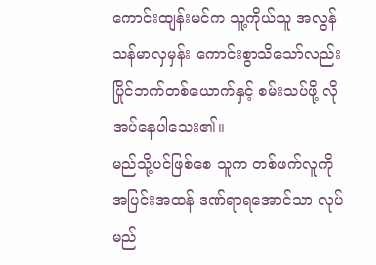ကောင်းထျန်းမင်က သူ့ကိုယ်သူ အလွန် သန်မာလှမှန်း ကောင်းစွာသိသော်လည်း ပြိုင်ဘက်တစ်ယောက်နှင့် စမ်းသပ်ဖို့ လိုအပ်နေပါသေး၏။
မည်သို့ပင်ဖြစ်စေ သူက တစ်ဖက်လူကို အပြင်းအထန် ဒဏ်ရာရအောင်သာ လုပ်မည်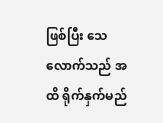ဖြစ်ပြီး သေလောက်သည် အထိ ရိုက်နှက်မည်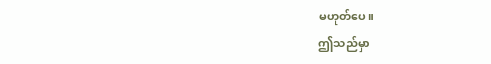မဟုတ်ပေ။
ဤသည်မှာ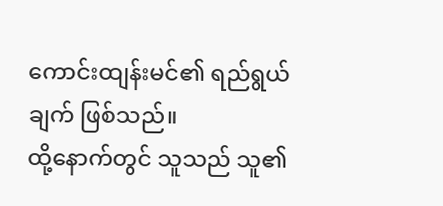ကောင်းထျန်းမင်၏ ရည်ရွယ်ချက် ဖြစ်သည်။
ထို့နောက်တွင် သူသည် သူ၏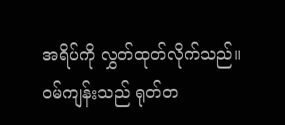အရိပ်ကို လွှတ်ထုတ်လိုက်သည်။
၀မ်ကျန်းသည် ရုတ်တ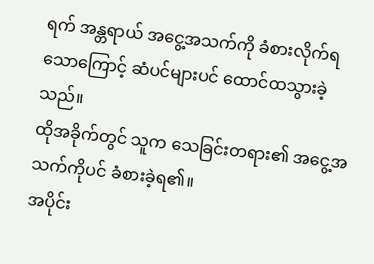ရက် အန္တရာယ် အငွေ့အသက်ကို ခံစားလိုက်ရသောကြောင့် ဆံပင်များပင် ထောင်ထသွားခဲ့သည်။
ထိုအခိုက်တွင် သူက သေခြင်းတရား၏ အငွေ့အသက်ကိုပင် ခံစားခဲ့ရ၏။
အပိုင်း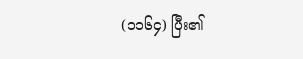(၁၁၆၄) ပြီး၏